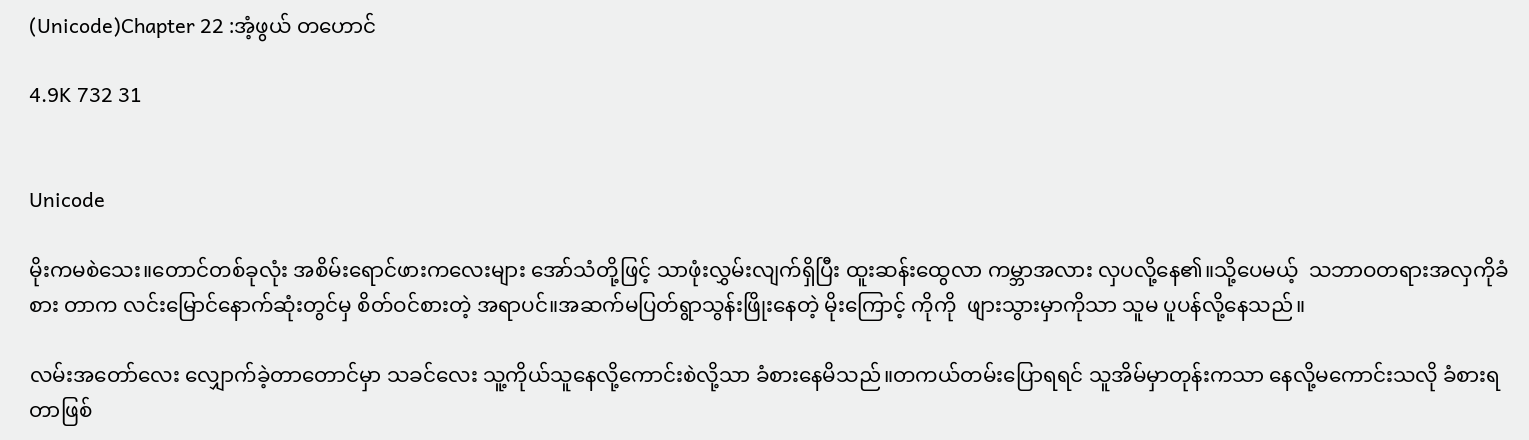(Unicode)Chapter 22 :အံ့ဖွယ် တဟောင်

4.9K 732 31


Unicode

မိုးကမစဲသေး။တောင်တစ်ခုလုံး အစိမ်းရောင်ဖားကလေးများ အော်သံတို့ဖြင့် သာဖုံးလွှမ်းလျက်ရှိပြီး ထူးဆန်းထွေလာ ကမ္ဘာအလား လှပလို့နေ၏။သို့ပေမယ့်  သဘာဝတရားအလှကိုခံစား တာက လင်းမြောင်နောက်ဆုံးတွင်မှ စိတ်ဝင်စားတဲ့ အရာပင်။အဆက်မပြတ်ရွာသွန်းဖြိုးနေတဲ့ မိုးကြောင့် ကိုကို  ဖျားသွားမှာကိုသာ သူမ ပူပန်လို့နေသည်။

လမ်းအတော်လေး လျှောက်ခဲ့တာတောင်မှာ သခင်လေး သူ့ကိုယ်သူနေလို့ကောင်းစဲလို့သာ ခံစားနေမိသည်။တကယ်တမ်းပြောရရင် သူအိမ်မှာတုန်းကသာ နေလို့မကောင်းသလို ခံစားရတာဖြစ်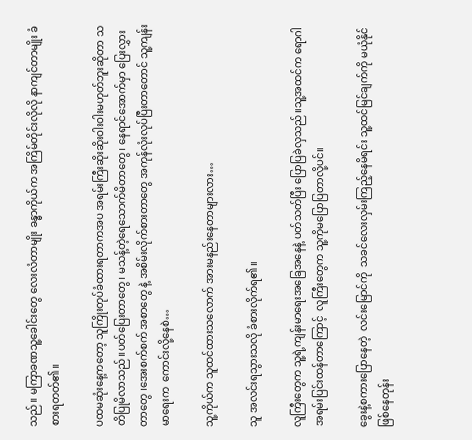သည်။ မကြာခဏသူ့ခေါင်းတွေ လေးလံတာမျိုး ခန္ဓာကိုယ်က အကြိမ်တိုင်းလိုလို နာကျင်တာမျိုး ခံစားရတတ်၏။

ပထမဆုံးနေ့ကတော့ သူကြိုးတုပ်ခံထားရတာကအပ အရမ်းကြီးဆိုးဆိုးဝါးဝါးမဟုတ်ဘူးဆိုတာ သတိပြုမိလာသည်။ပတ်ပြေးတာတွေ၊ မသန့်တဲ့ရေသောက်မိတာတွေ၊ နေရာင်အောက်မှာ ပြေးလွှားတာတွေ ၊အေးစက်စက် အစာတွေ နဲ့ အစိမ်းလိုက်စားတာတွေ အကုန်လုံးလုပ်ပြီးတာတောင် သူ့ကျန်းမာရေးက  ကောင်းလို့နေစဲ…

သူ့ကိုယ်က သူထင်ထားသလောက် အားမနည်းနေတာများလား…

သူ အလင်းရသွားသလို ခံစားလိုက်ရ၏။

လူကြီးတွေက သူ့ရဲ့ကျန်းမာရေးအခြေအနေနဲ့ ပတ်သတ်ပြီး ပြောပြခဲလှသည်။သူ့အထင်က ရောဂါအရမ်းပြင်းထန်တာကြောင့်  လူကြီးတွေက သူ့ကိုမပြောပြတာလို့ပင်။

ခွေးနဲ့စကားပြောနေတဲ့  လင်းမြောင်ကို  သခင်လေးလှမ်းကြည့်နေမိရင်း သူ့ထင်မြင်ချက်ကို မယုံနိုင်ဖြစ်နေတုန်း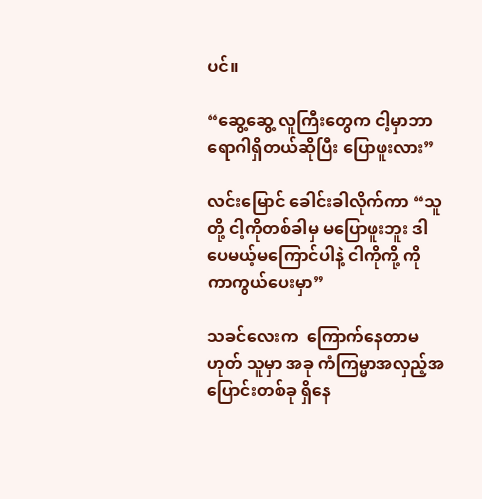ပင်။

“ဆွေ့ဆွေ့ လူကြီးတွေက ငါ့မှာဘာရောဂါရှိတယ်ဆိုပြီး ပြောဖူးလား”

လင်းမြောင် ခေါင်းခါလိုက်ကာ “သူတို့ ငါ့ကိုတစ်ခါမှ မပြောဖူးဘူး ဒါပေမယ့်မကြောင်ပါနဲ့ ငါကိုကို့ ကိုကာကွယ်ပေးမှာ”

သခင်လေးက  ကြောက်နေတာမဟုတ် သူမှာ အခု ကံကြမ္မာအလှည့်အပြောင်းတစ်ခု ရှိနေ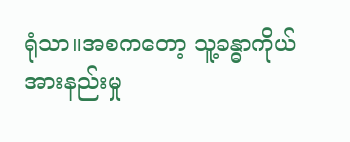ရုံသာ။အစကတော့ သူ့ခန္ဓာကိုယ်အားနည်းမှု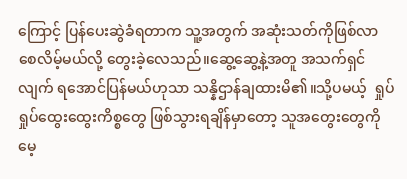ကြောင့် ပြန်ပေးဆွဲခံရတာက သူ့အတွက် အဆုံးသတ်ကိုဖြစ်လာစေလိမ့်မယ်လို့ တွေးခဲ့လေသည်။ဆွေ့ဆွေ့နဲ့အတူ အသက်ရှင်လျက် ရအောင်ပြန်မယ်ဟုသာ သန္နိဌာန်ချထားမိ၏။သို့ပမယ့်  ရှုပ်ရှုပ်ထွေးထွေးကိစ္စတွေ ဖြစ်သွားရချိန်မှာတော့ သူအတွေးတွေကို  မေ့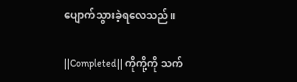ပျောက်သွားခဲ့ရလေသည်။

||Completed|| ကိုကို့ကို သက်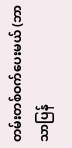တမ်းတစ်ဝက်ပေးမယ် (ဘာသာပြန်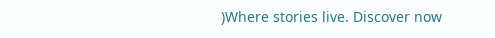)Where stories live. Discover now